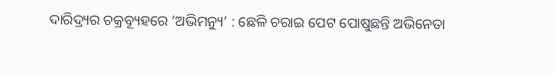ଦାରିଦ୍ର୍ୟର ଚକ୍ରବ୍ୟୂହରେ ‘ଅଭିମନ୍ୟୁ’ : ଛେଳି ଚରାଇ ପେଟ ପୋଷୁଛନ୍ତି ଅଭିନେତା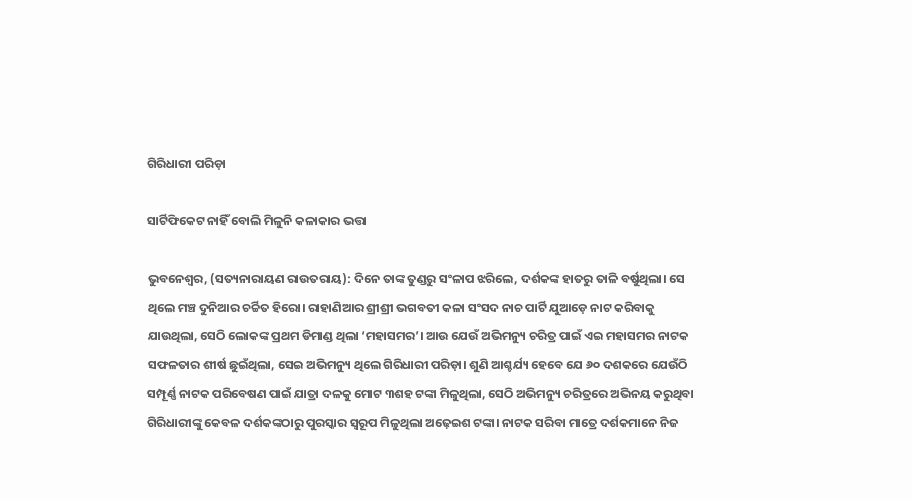ଗିରିଧାରୀ ପରିଡ଼ା

ସାର୍ଟିଫିକେଟ ନାହିଁ ବୋଲି ମିଳୁନି କଳାକାର ଭତ୍ତା

ଭୁବନେଶ୍ବର, (ସତ୍ୟନାରାୟଣ ରାଉତରାୟ): ଦିନେ ତାଙ୍କ ତୁଣ୍ଡରୁ ସଂଳାପ ଝରିଲେ, ଦର୍ଶକଙ୍କ ହାତରୁ ତାଳି ବର୍ଷୁଥିଲା। ସେ ଥିଲେ ମଞ୍ଚ ଦୁନିଆର ଚର୍ଚ୍ଚିତ ହିରୋ। ରାହାଣିଆର ଶ୍ରୀଶ୍ରୀ ଭଗବତୀ କଳା ସଂସଦ ନାଚ ପାର୍ଟି ଯୁଆଡ଼େ ନାଟ କରିବାକୁ ଯାଉଥିଲା, ସେଠି ଲୋକଙ୍କ ପ୍ରଥମ ଡିମାଣ୍ଡ ଥିଲା ‘ମହାସମର’। ଆଉ ଯେଉଁ ଅଭିମନ୍ୟୁ ଚରିତ୍ର ପାଇଁ ଏଇ ମହାସମର ନାଟକ ସଫଳତାର ଶୀର୍ଷ ଛୁଇଁଥିଲା, ସେଇ ଅଭିମନ୍ୟୁ ଥିଲେ ଗିରିଧାରୀ ପରିଡ଼ା। ଶୁଣି ଆଶ୍ଚର୍ଯ୍ୟ ହେବେ ଯେ ୬୦ ଦଶକରେ ଯେଉଁଠି ସମ୍ପୂର୍ଣ୍ଣ ନାଟକ ପରିବେଷଣ ପାଇଁ ଯାତ୍ରା ଦଳକୁ ମୋଟ ୩ଶହ ଟଙ୍କା ମିଳୁଥିଲା, ସେଠି ଅଭିମନ୍ୟୁ ଚରିତ୍ରରେ ଅଭିନୟ କରୁଥିବା ଗିରିଧାରୀଙ୍କୁ‌ କେବଳ ଦର୍ଶକଙ୍କଠାରୁ ପୁରସ୍କାର ସ୍ବରୂପ ମିଳୁଥିଲା ଅଢ଼େଇଶ ଟଙ୍କା। ନାଟକ ସରିବା ମାତ୍ରେ ଦର୍ଶକମାନେ ନିଜ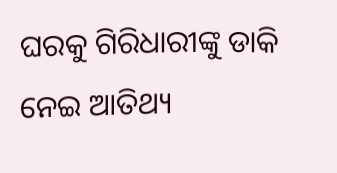ଘରକୁ ଗିରିଧାରୀଙ୍କୁ ଡାକି ନେଇ ଆତିଥ୍ୟ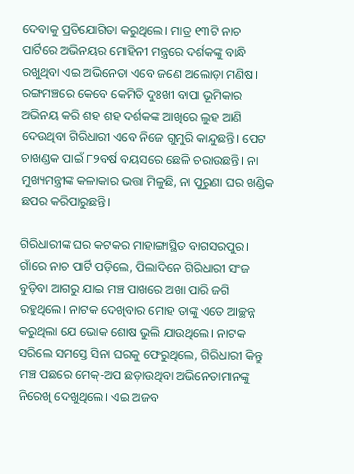ଦେବାକୁ ପ୍ରତିଯୋଗିତା କରୁଥିଲେ। ମାତ୍ର ୧୩ଟି ନାଚ ପାର୍ଟିରେ ଅଭିନୟର ମୋହିନୀ ମନ୍ତ୍ରରେ ଦର୍ଶକଙ୍କୁ ବାନ୍ଧି ରଖୁଥିବା ଏଇ ଅଭିନେତା ଏବେ ଜଣେ ଅଲୋଡ଼ା ମଣିଷ। ରଙ୍ଗମଞ୍ଚରେ କେବେ କେମିତି ଦୁଃଖୀ ବାପା ଭୂମିକାର ଅଭିନୟ କରି ଶହ ଶହ ଦର୍ଶକଙ୍କ ଆଖିରେ ଲୁହ ଆଣି ଦେଉଥିବା ଗିରିଧାରୀ ଏବେ ନିଜେ ଗୁମୁରି କାନ୍ଦୁଛନ୍ତି। ପେଟ ଚାଖଣ୍ଡକ ପାଇଁ ୮୨ବର୍ଷ ବୟସରେ ଛେଳି ଚରାଉଛନ୍ତି। ନା ମୁଖ୍ୟମନ୍ତ୍ରୀଙ୍କ କଳାକାର ଭତ୍ତା ମିଳୁଛି, ନା ପୁରୁଣା ଘର ଖଣ୍ଡିକ ଛପର କରିପାରୁଛନ୍ତି।

ଗିରିଧାରୀଙ୍କ ଘର କଟକର ମାହାଙ୍ଗାସ୍ଥିତ ବାଗସରପୁର। ଗାଁରେ ନାଚ ପାର୍ଟି ପଡ଼ିଲେ, ପିଲାଦିନେ ଗିରିଧାରୀ ସଂଜ ବୁଡ଼ିବା ଆଗରୁ ଯାଇ ମଞ୍ଚ ପାଖରେ ଅଖା ପାରି ଜଗି ରହୁଥିଲେ। ନାଟକ ଦେଖିବାର ମୋହ ତାଙ୍କୁ ଏତେ ଆଚ୍ଛନ୍ନ କରୁଥିଲା ଯେ ଭୋକ ଶୋଷ ଭୁଲି ଯାଉଥିଲେ। ନାଟକ ସରିଲେ ସମସ୍ତେ ସିନା ଘରକୁ ଫେରୁଥିଲେ, ଗିରିଧାରୀ କିନ୍ତୁ ମଞ୍ଚ ପଛରେ ମେକ୍‌-ଅପ ଛଡ଼ାଉଥିବା ଅଭିନେତାମାନଙ୍କୁ ନିରେଖି ଦେଖୁଥିଲେ। ଏଇ ଅଜବ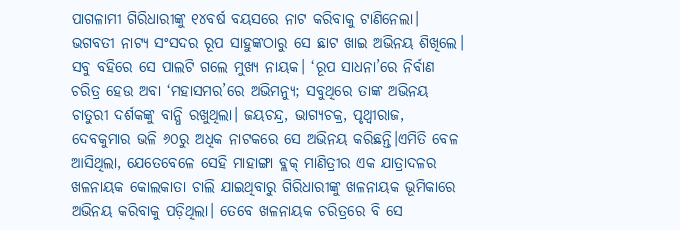ପାଗଳାମୀ ଗିରିଧାରୀଙ୍କୁ ୧୪ବର୍ଷ ବୟସରେ ନାଟ କରିବାକୁ ଟାଣିନେଲା। ଭଗବତୀ ନାଟ୍ୟ ସଂସଦର ରୂପ ସାହୁଙ୍କଠାରୁ ସେ ଛାଟ ଖାଇ ଅଭିନୟ ଶିଖିଲେ। ସବୁ ବହିରେ ସେ ପାଲଟି ଗଲେ ମୁଖ୍ୟ ନାୟକ। ‘ରୂପ ସାଧନା’ରେ ନିର୍ବାଣ ଚରିତ୍ର ହେଉ ଅବା ‘ମହାସମର’ରେ ଅଭିମନ୍ୟୁ; ସବୁଥିରେ ତାଙ୍କ ଅଭିନୟ ଚାତୁରୀ ଦର୍ଶକଙ୍କୁ ବାନ୍ଧି ରଖୁଥିଲା। ଜୟଚନ୍ଦ୍ର, ଭାଗ୍ୟଚକ୍ର, ପୃଥ୍ବୀରାଜ, ଦେବକୁମାର ଭଳି ୬୦ରୁ ଅଧିକ ନାଟକରେ ସେ ଅଭିନୟ କରିଛନ୍ତି।ଏମିତି ବେଳ ଆସିଥିଲା, ଯେତେବେଳେ ‌ସେହି ମାହାଙ୍ଗା ବ୍ଲକ୍‌ ମାଣିତ୍ରୀର ଏକ ଯାତ୍ରାଦଳର ଖଳନାୟକ କୋଲକାତା ଚାଲି ଯାଇଥିବାରୁ ଗିରିଧାରୀଙ୍କୁ ଖଳନାୟକ ଭୂମିକାରେ ଅଭିନୟ କରିବାକୁ ପଡ଼ିଥିଲା। ତେବେ ଖଳନାୟକ ଚରିତ୍ରରେ ବି ସେ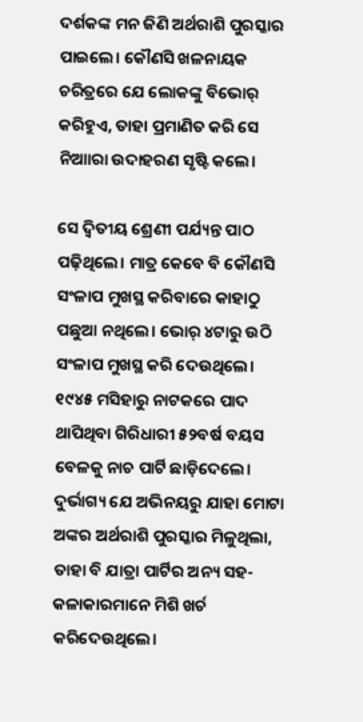ଦର୍ଶକଙ୍କ ମନ ଜିଣି ଅର୍ଥରାଶି ପୁରସ୍କାର ପାଇଲେ। କୌଣସି ଖଳନାୟକ ଚରିତ୍ରରେ ଯେ ଲୋକଙ୍କୁ ବିଭୋର୍‌ କରିହୁଏ, ତାହା ପ୍ରମାଣିତ କରି ସେ ନିଆାରା ଉଦାହରଣ ସୃଷ୍ଟି କଲେ।

ସେ ଦ୍ବିତୀୟ ଶ୍ରେଣୀ ପର୍ଯ୍ୟନ୍ତ ପାଠ ପଢ଼ିଥିଲେ। ମାତ୍ର କେବେ ବି କୌଣସି ସଂଳାପ ମୁଖସ୍ଥ କରିବାରେ କାହାଠୁ ପଛୁଆ ନଥିଲେ। ଭୋର୍‌ ୪ଟାରୁ ଉଠି ସଂଳାପ ମୁଖସ୍ଥ କରି ଦେଉଥିଲେ। ୧୯୪୫ ମସିହାରୁ ନାଟକରେ ପାଦ ଥାପିଥିବା ଗିରିଧାରୀ ୫୨ବର୍ଷ ବୟସ ବେଳକୁ ନାଚ ପାର୍ଟି ଛାଡ଼ିଦେଲେ। ଦୁର୍ଭାଗ୍ୟ ଯେ ଅଭିନୟରୁ ଯାହା ମୋଟା ଅଙ୍କର ଅର୍ଥରାଶି ପୁରସ୍କାର ମିଳୁଥିଲା, ତାହା ବି ଯାତ୍ରା ପାର୍ଟିର ଅନ୍ୟ ସହ-କଳାକାରମାନେ ମିଶି ଖର୍ଚ କରିଦେଉଥିଲେ।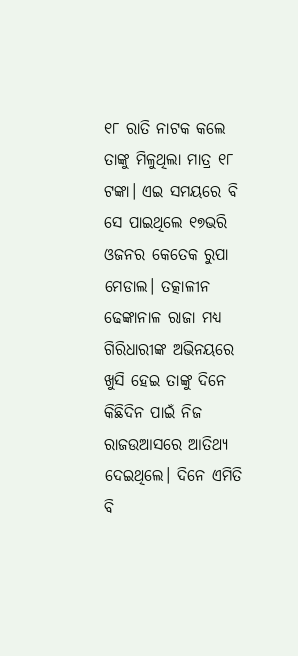୧୮ ରାତି ନାଟକ କଲେ ତାଙ୍କୁ ମିଳୁଥିଲା ମାତ୍ର ୧୮ ଟଙ୍କା। ଏଇ ସମୟରେ ବି ସେ ପାଇଥିଲେ ୧୭ଭରି ଓଜନର କେତେକ ରୁପା ମେଡାଲ। ତତ୍କାଳୀନ ଢେଙ୍କାନାଳ ରାଜା ମଧ୍ୟ ଗିରିଧାରୀଙ୍କ ଅଭିନୟରେ ଖୁସି ହେଇ ତାଙ୍କୁ ଦିନେ କିଛିଦିନ ପାଇଁ ନିଜ ରାଜଉଆସରେ ଆତିଥ୍ୟ ଦେଇଥିଲେ। ଦିନେ ଏମିତି ବି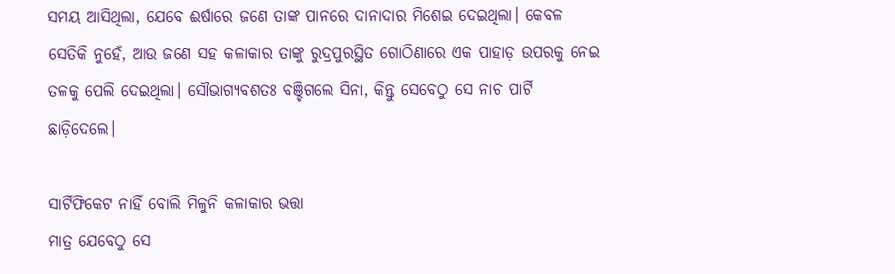ସମୟ ଆସିଥିଲା, ଯେବେ ଈର୍ଷାରେ ଜଣେ ତାଙ୍କ ପାନରେ ଦାନାଦାର ମିଶେଇ ଦେଇଥିଲା। କେବଳ ସେତିକି ନୁହେଁ, ଆଉ ଜଣେ ସହ କଳାକାର ତାଙ୍କୁ ରୁଦ୍ରପୁରସ୍ଥିତ ଗୋଠିଣାରେ ଏକ ପାହାଡ଼ ଉପରକୁ ନେଇ ତଳକୁ ପେଲି ଦେଇଥିଲା। ସୌଭାଗ୍ୟବଶତଃ ବଞ୍ଚିଗଲେ ସିନା, କିନ୍ତୁ ସେବେଠୁ‌ ସେ ନାଚ ପାର୍ଟି ଛାଡ଼ିଦେଲେ।

ସାର୍ଟିଫିକେଟ ନାହିଁ ବୋଲି ମିଳୁନି କଳାକାର ଭତ୍ତା
ମାତ୍ର ଯେବେଠୁ ସେ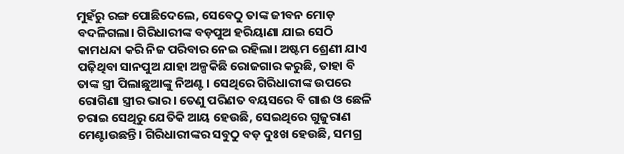ମୁହଁରୁ ରଙ୍ଗ ପୋଛି‌‌ଦେଲେ, ସେବେଠୁ ତାଙ୍କ ଜୀବନ ମୋଡ଼ ବଦଳିଗଲା। ଗିରିଧାରୀଙ୍କ ବଡ଼ପୁଅ ହରିୟାଣା ଯାଇ ସେଠି କାମଧନ୍ଦା କରି ନିଜ ପରିବାର ନେଇ ରହିଲା। ଅଷ୍ଟମ ‌‌ଶ୍ରେଣୀ ଯାଏ ପଢ଼ିଥିବା ସାନପୁଅ ଯାହା ଅଳ୍ପକିଛି ରୋଜଗାର କରୁଛି, ତାହା ବି ତାଙ୍କ ସ୍ତ୍ରୀ ପିଲାଛୁଆଙ୍କୁ ନିଅଣ୍ଟ। ସେଥିରେ ଗିରିଧାରୀଙ୍କ ଉପରେ ରୋଗିଣା ସ୍ତ୍ରୀର ଭାର। ତେଣୁ ପରିଣତ ବୟସରେ ବି ଗାଈ ଓ ଛେଳି ଚରାଇ ସେଥିରୁ ଯେତିକି ଆୟ ହେଉଛି, ସେଇଥିରେ ଗୁଜୁରାଣ ମେଣ୍ଟାଉଛନ୍ତି। ଗିରିଧାରୀଙ୍କର ସବୁଠୁ ବଡ଼ ଦୁଃଖ ହେଉଛି, ସମଗ୍ର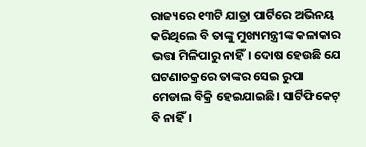ରାଜ୍ୟରେ ୧୩ଟି ଯାତ୍ରା ପାର୍ଟିରେ ଅଭିନୟ କରିଥିଲେ ବି ତାଙ୍କୁ ମୁଖ୍ୟମନ୍ତ୍ରୀଙ୍କ କଳାକାର ଭତ୍ତା ମିଳିପାରୁ ନାହିଁ। ଦୋଷ ହେଉଛି ଯେ ଘଟଣାଚକ୍ରରେ ତାଙ୍କର ସେଇ ରୁପା ମେଡାଲ ବିକ୍ରି ହେଇଯାଇଛି। ସାର୍ଟିଫି‌କେଟ୍‌ ବି ନାହିଁ।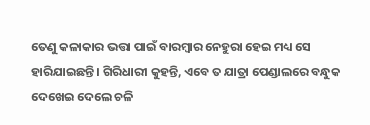ତେଣୁ କଳାକାର ଭତ୍ତା ପାଇଁ ବାରମ୍ବାର ନେହୁରା ହେଇ ମଧ୍ୟ ସେ ହାରିଯାଇଛନ୍ତି। ଗିରିଧାରୀ କୁହନ୍ତି, ଏବେ ତ ଯାତ୍ରା ପେଣ୍ଡାଲରେ ବନ୍ଧୁକ ଦେଖେଇ ଦେଲେ ଚଳି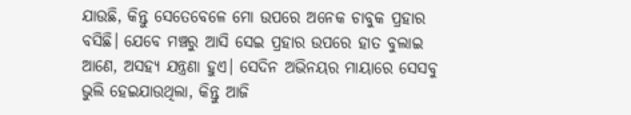ଯାଉଛି, କିନ୍ତୁ ସେତେ‌ବେଳେ ମୋ ଉପରେ ଅନେକ ଚାବୁକ ପ୍ରହାର ବସିଛି। ଯେବେ ମଞ୍ଚରୁ ଆସି ସେଇ ପ୍ରହାର ଉପରେ ହାତ ବୁଲାଇ ଆଣେ, ଅସହ୍ୟ ଯନ୍ତ୍ରଣା ହୁଏ। ସେଦିନ ଅଭିନୟର ମାୟାରେ ସେସବୁ ଭୁଲି ହେଇଯାଉଥିଲା, କିନ୍ତୁ ଆଜି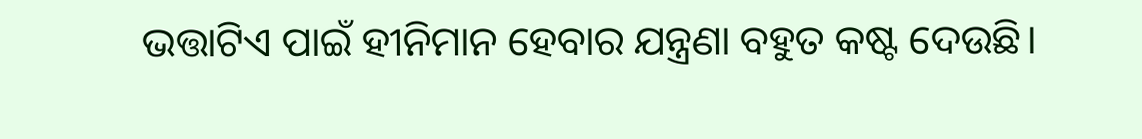ଭତ୍ତାଟିଏ ପାଇଁ ହୀନିମାନ ହେବାର ଯନ୍ତ୍ରଣା ବହୁତ କଷ୍ଟ ଦେଉଛି।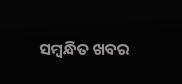ସମ୍ବନ୍ଧିତ ଖବର